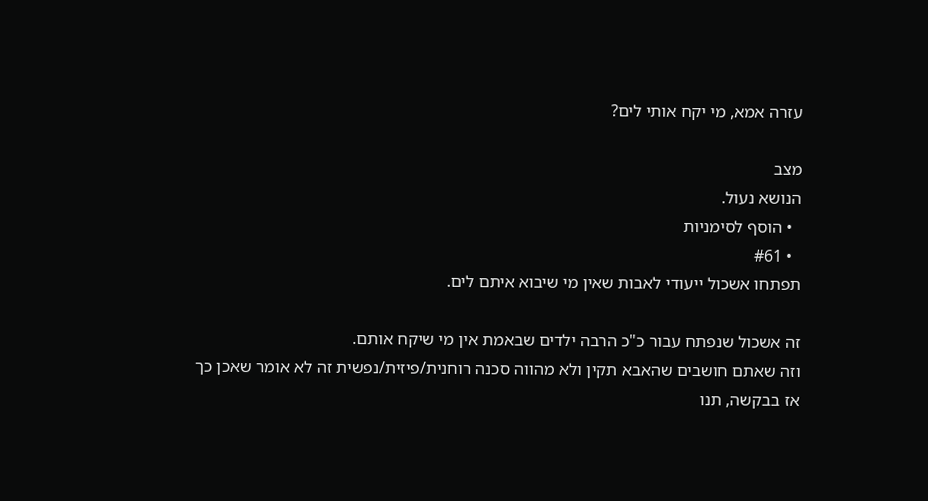עזרה אמא, מי יקח אותי לים?

מצב
הנושא נעול.
  • הוסף לסימניות
  • #61
תפתחו אשכול ייעודי לאבות שאין מי שיבוא איתם לים.

זה אשכול שנפתח עבור כ"כ הרבה ילדים שבאמת אין מי שיקח אותם.
וזה שאתם חושבים שהאבא תקין ולא מהווה סכנה רוחנית/פיזית/נפשית זה לא אומר שאכן כך
אז בבקשה, תנו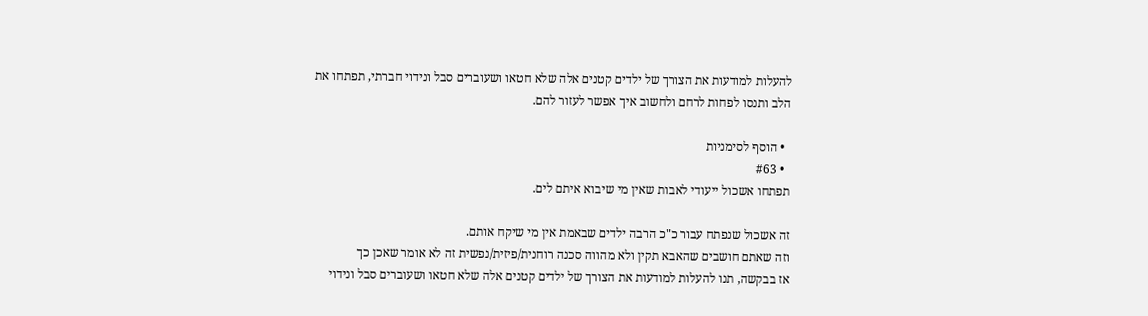להעלות למודעות את הצורך של ילדים קטנים אלה שלא חטאו ושעוברים סבל ונידוי חברתי, תפתחו את הלב ותנסו לפחות לרחם ולחשוב איך אפשר לעזור להם.

  • הוסף לסימניות
  • #63
תפתחו אשכול ייעודי לאבות שאין מי שיבוא איתם לים.

זה אשכול שנפתח עבור כ"כ הרבה ילדים שבאמת אין מי שיקח אותם.
וזה שאתם חושבים שהאבא תקין ולא מהווה סכנה רוחנית/פיזית/נפשית זה לא אומר שאכן כך
אז בבקשה, תנו להעלות למודעות את הצורך של ילדים קטנים אלה שלא חטאו ושעוברים סבל ונידוי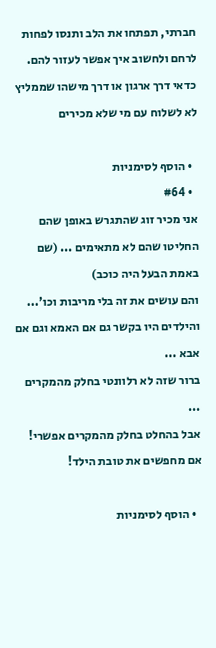חברתי, תפתחו את הלב ותנסו לפחות לרחם ולחשוב איך אפשר לעזור להם.
כדאי דרך ארגון או דרך מישהו שממליץ
לא לשלוח עם מי שלא מכירים

  • הוסף לסימניות
  • #64
אני מכיר זוג שהתגרש באופן שהם החליטו שהם לא מתאימים ... (שם באמת הבעל היה כוכב)
והם עושים את זה בלי מריבות וכו'...
והילדים היו בקשר גם אם האמא וגם אם אבא ...
ברור שזה לא רלוונטי בחלק מהמקרים ...
אבל בהחלט בחלק מהמקרים אפשרי! אם מחפשים את טובת הילד!

  • הוסף לסימניות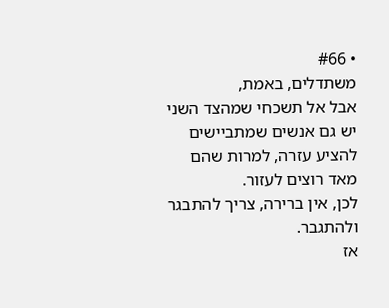• #66
משתדלים, באמת,
אבל אל תשכחי שמהצד השני יש גם אנשים שמתביישים להציע עזרה, למרות שהם מאד רוצים לעזור.
לכן, אין ברירה, צריך להתבגר ולהתגבר.
אז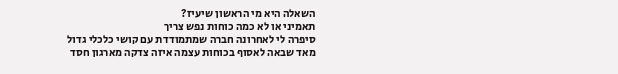השאלה היא מי הראשון שיעיז?
תאמיני או לא כמה כוחות נפש צריך
סיפרה לי לאחרונה חברה שמתמודדת עם קושי כלכלי גדול מאד שבאה לאסוף בכוחות עצמה איזה צדקה מארגון חסד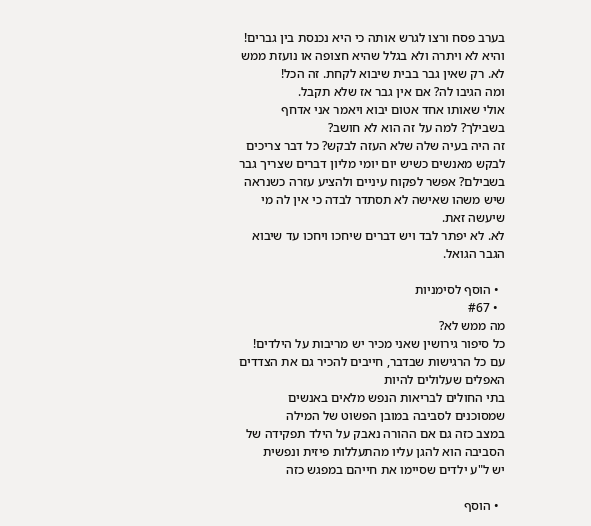בערב פסח ורצו לגרש אותה כי היא נכנסת בין גברים! והיא לא ויתרה ולא בגלל שהיא חצופה או נועזת ממש לא. רק שאין גבר בבית שיבוא לקחת. זה הכל!
ומה הגיבו לה? אם אין גבר אז שלא תקבל.
אולי שאותו אחד אטום יבוא ויאמר אני אדחף בשבילך? למה על זה הוא לא חושב?
זה היה בעיה שלה שלא העזה לבקש? כל דבר צריכים לבקש מאנשים כשיש יום יומי מליון דברים שצריך גבר בשבילם? אפשר לפקוח עיניים ולהציע עזרה כשנראה שיש משהו שאישה לא תסתדר לבדה כי אין לה מי שיעשה זאת.
לא. לא יפתר לבד ויש דברים שיחכו ויחכו עד שיבוא הגבר הגואל.

  • הוסף לסימניות
  • #67
מה ממש לא?
כל סיפור גירושין שאני מכיר יש מריבות על הילדים!
עם כל הרגישות שבדבר, חייבים להכיר גם את הצדדים האפלים שעלולים להיות
בתי החולים לבריאות הנפש מלאים באנשים שמסוכנים לסביבה במובן הפשוט של המילה
במצב כזה גם אם ההורה נאבק על הילד תפקידה של הסביבה הוא להגן עליו מהתעללות פיזית ונפשית
יש ל"ע ילדים שסיימו את חייהם במפגש כזה

  • הוסף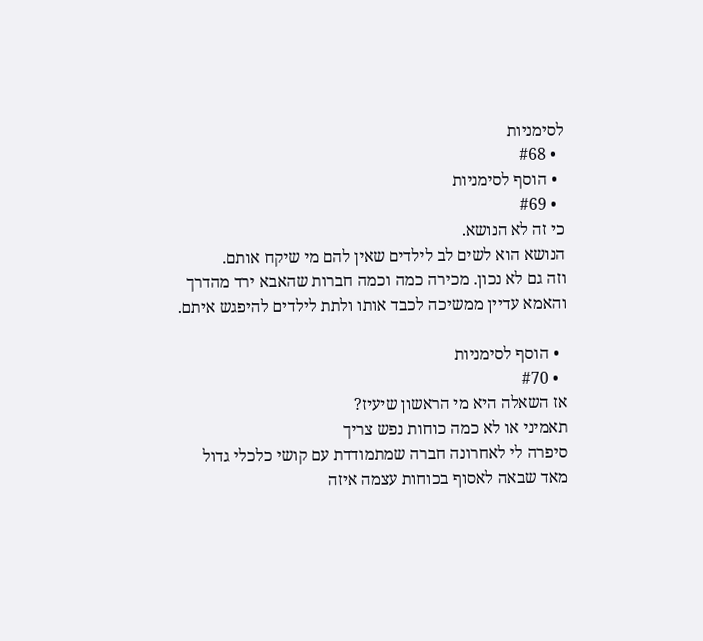לסימניות
  • #68
  • הוסף לסימניות
  • #69
כי זה לא הנושא.
הנושא הוא לשים לב לילדים שאין להם מי שיקח אותם.
וזה גם לא נכון. מכירה כמה וכמה חברות שהאבא ירד מהדרך והאמא עדיין ממשיכה לכבד אותו ולתת לילדים להיפגש איתם.

  • הוסף לסימניות
  • #70
אז השאלה היא מי הראשון שיעיז?
תאמיני או לא כמה כוחות נפש צריך
סיפרה לי לאחרונה חברה שמתמודדת עם קושי כלכלי גדול מאד שבאה לאסוף בכוחות עצמה איזה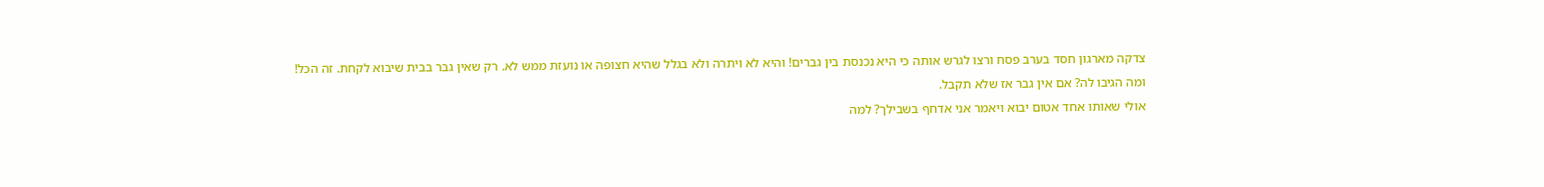צדקה מארגון חסד בערב פסח ורצו לגרש אותה כי היא נכנסת בין גברים! והיא לא ויתרה ולא בגלל שהיא חצופה או נועזת ממש לא. רק שאין גבר בבית שיבוא לקחת. זה הכל!
ומה הגיבו לה? אם אין גבר אז שלא תקבל.
אולי שאותו אחד אטום יבוא ויאמר אני אדחף בשבילך? למה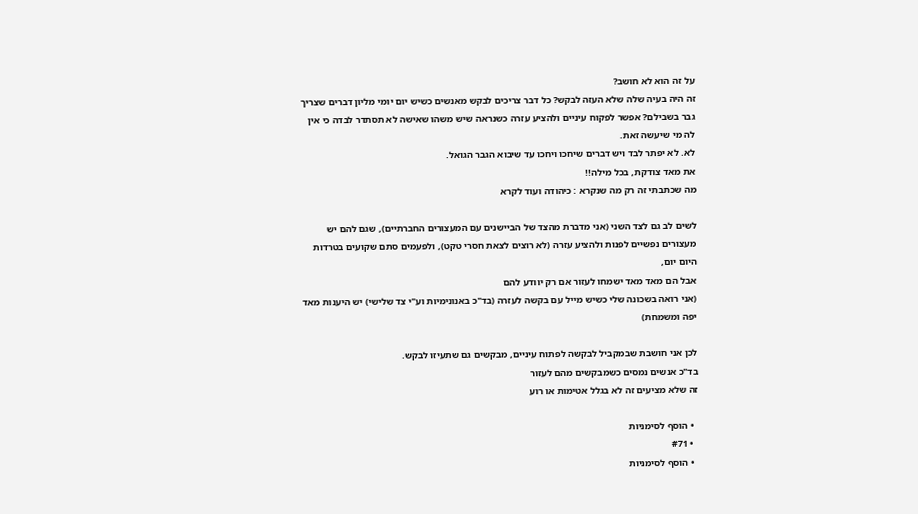על זה הוא לא חושב?
זה היה בעיה שלה שלא העזה לבקש? כל דבר צריכים לבקש מאנשים כשיש יום יומי מליון דברים שצריך גבר בשבילם? אפשר לפקוח עיניים ולהציע עזרה כשנראה שיש משהו שאישה לא תסתדר לבדה כי אין לה מי שיעשה זאת.
לא. לא יפתר לבד ויש דברים שיחכו ויחכו עד שיבוא הגבר הגואל.
את מאד צודקת, בכל מילה!!
מה שכתבתי זה רק מה שנקרא : כיהודה ועוד לקרא

לשים לב גם לצד השני (אני מדברת מהצד של הביישנים עם המעצורים החברתיים), שגם להם יש מעצורים נפשיים לפנות ולהציע עזרה (לא רוצים לצאת חסרי טקט), ולפעמים סתם שקועים בטרדות היום יום,
אבל הם מאד מאד ישמחו לעזור אם רק יוודע להם
(אני רואה בשכונה שלי כשיש מייל עם בקשה לעזרה (בד"כ באנונימיות וע"י צד שלישי) יש היענות מאד יפה ומשמחת)

לכן אני חושבת שבמקביל לבקשה לפתוח עיניים, מבקשים גם שתעיזו לבקש.
בד"כ אנשים נמסים כשמבקשים מהם לעזור
זה שלא מציעים זה לא בגלל אטימות או רוע

  • הוסף לסימניות
  • #71
  • הוסף לסימניות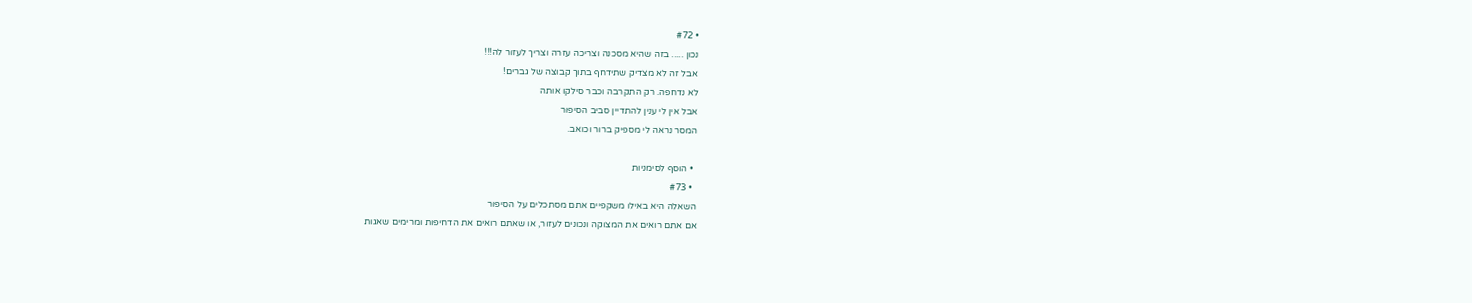• #72
נכון ..... בזה שהיא מסכנה וצריכה עזרה וצריך לעזור לה!!!
אבל זה לא מצדיק שתידחף בתוך קבוצה של גברים!
לא נדחפה. רק התקרבה וכבר סילקו אותה
אבל אין לי ענין להתדיין סביב הסיפור
המסר נראה לי מספיק ברור וכואב.

  • הוסף לסימניות
  • #73
השאלה היא באילו משקפיים אתם מסתכלים על הסיפור
אם אתם רואים את המצוקה ונכונים לעזור, או שאתם רואים את הדחיפות ומרימים שאגות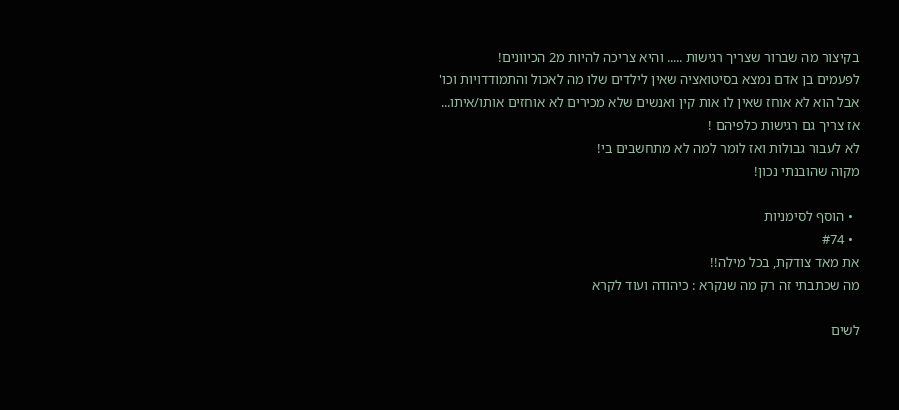בקיצור מה שברור שצריך רגישות ..... והיא צריכה להיות מ2 הכיוונים!
לפעמים בן אדם נמצא בסיטואציה שאין לילדים שלו מה לאכול והתמודדויות וכו'
אבל הוא לא אוחז שאין לו אות קין ואנשים שלא מכירים לא אוחזים אותו/איתו...
אז צריך גם רגישות כלפיהם !
לא לעבור גבולות ואז לומר למה לא מתחשבים בי!
מקוה שהובנתי נכון!

  • הוסף לסימניות
  • #74
את מאד צודקת, בכל מילה!!
מה שכתבתי זה רק מה שנקרא : כיהודה ועוד לקרא

לשים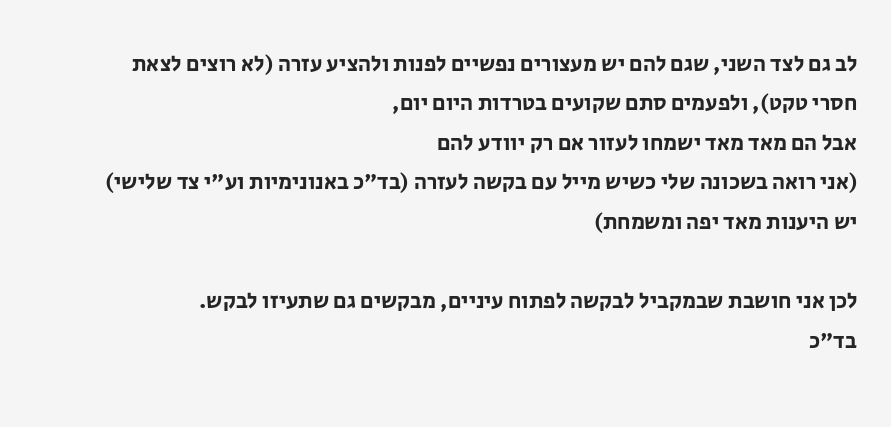לב גם לצד השני, שגם להם יש מעצורים נפשיים לפנות ולהציע עזרה (לא רוצים לצאת חסרי טקט), ולפעמים סתם שקועים בטרדות היום יום,
אבל הם מאד מאד ישמחו לעזור אם רק יוודע להם
(אני רואה בשכונה שלי כשיש מייל עם בקשה לעזרה (בד"כ באנונימיות וע"י צד שלישי) יש היענות מאד יפה ומשמחת)

לכן אני חושבת שבמקביל לבקשה לפתוח עיניים, מבקשים גם שתעיזו לבקש.
בד"כ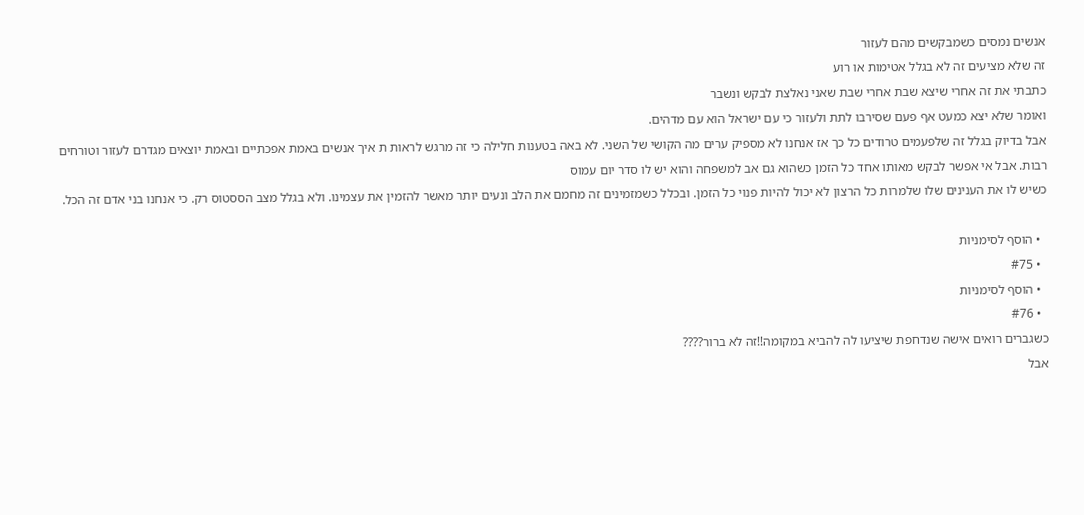אנשים נמסים כשמבקשים מהם לעזור
זה שלא מציעים זה לא בגלל אטימות או רוע
כתבתי את זה אחרי שיצא שבת אחרי שבת שאני נאלצת לבקש ונשבר
ואומר שלא יצא כמעט אף פעם שסירבו לתת ולעזור כי עם ישראל הוא עם מדהים.
אבל בדיוק בגלל זה שלפעמים טרודים כל כך אז אנחנו לא מספיק ערים מה הקושי של השני. לא באה בטענות חלילה כי זה מרגש לראות ת איך אנשים באמת אפכתיים ובאמת יוצאים מגדרם לעזור וטורחים רבות. אבל אי אפשר לבקש מאותו אחד כל הזמן כשהוא גם אב למשפחה והוא יש לו סדר יום עמוס
כשיש לו את הענינים שלו שלמרות כל הרצון לא יכול להיות פנוי כל הזמן. ובכלל כשמזמינים זה מחמם את הלב ונעים יותר מאשר להזמין את עצמינו. ולא בגלל מצב הססטוס רק. כי אנחנו בני אדם זה הכל.

  • הוסף לסימניות
  • #75
  • הוסף לסימניות
  • #76
כשגברים רואים אישה שנדחפת שיציעו לה להביא במקומה!!זה לא ברור????
אבל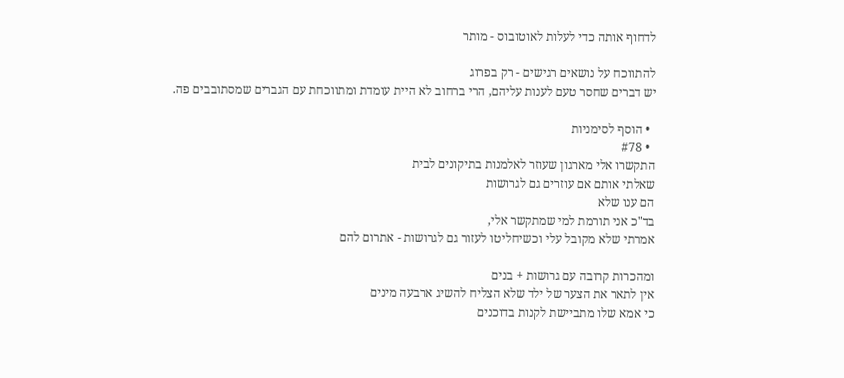לדחוף אותה כדי לעלות לאוטובוס - מותר

להתווכח על נושאים רגישים - רק בפרוג
יש דברים שחסר טעם לענות עליהם, הרי ברחוב לא היית עומדת ומתווכחת עם הגברים שמסתובבים פה.

  • הוסף לסימניות
  • #78
התקשרו אלי מארגון שעוזר לאלמנות בתיקונים לבית
שאלתי אותם אם עוזרים גם לגרושות
הם ענו שלא
בד"כ אני תורמת למי שמתקשר אלי,
אמרתי שלא מקובל עלי וכשיחליטו לעזור גם לגרושות - אתרום להם

ומהכרות קרובה עם גרושות + בנים
אין לתאר את הצער של ילד שלא הצליח להשיג ארבעה מינים
כי אמא שלו מתביישת לקנות בדוכנים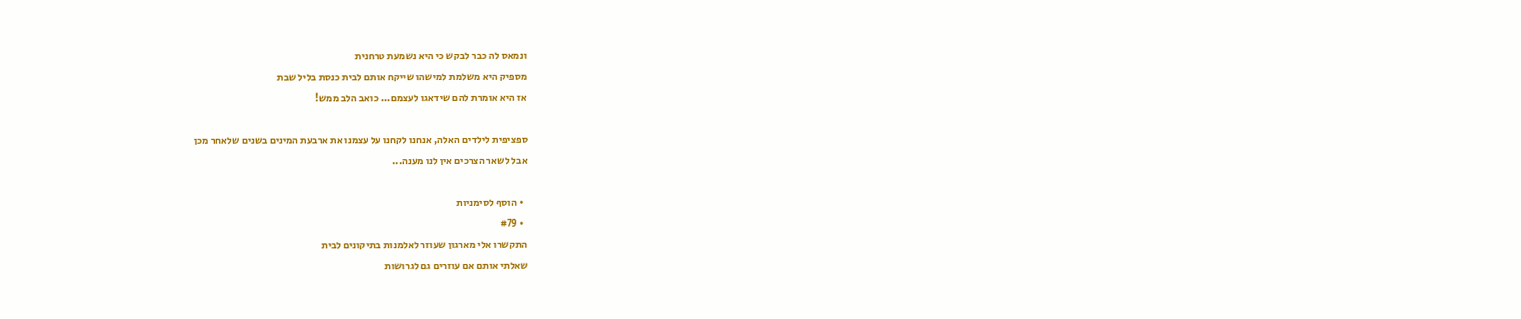ונמאס לה כבר לבקש כי היא נשמעת טרחנית
מספיק היא משלמת למישהו שייקח אותם לבית כנסת בליל שבת
אז היא אומרת להם שידאגו לעצמם... כואב הלב ממש!

ספציפית לילדים האלה, אנחנו לקחנו על עצמנו את ארבעת המינים בשנים שלאחר מכן
אבל לשאר הצרכים אין לנו מענה...

  • הוסף לסימניות
  • #79
התקשרו אלי מארגון שעוזר לאלמנות בתיקונים לבית
שאלתי אותם אם עוזרים גם לגרושות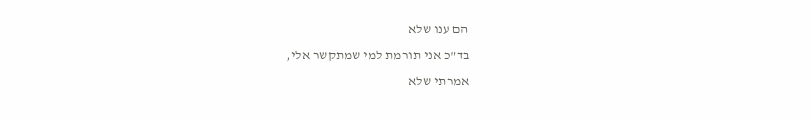הם ענו שלא
בד"כ אני תורמת למי שמתקשר אלי,
אמרתי שלא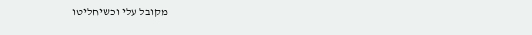מקובל עלי וכשיחליטו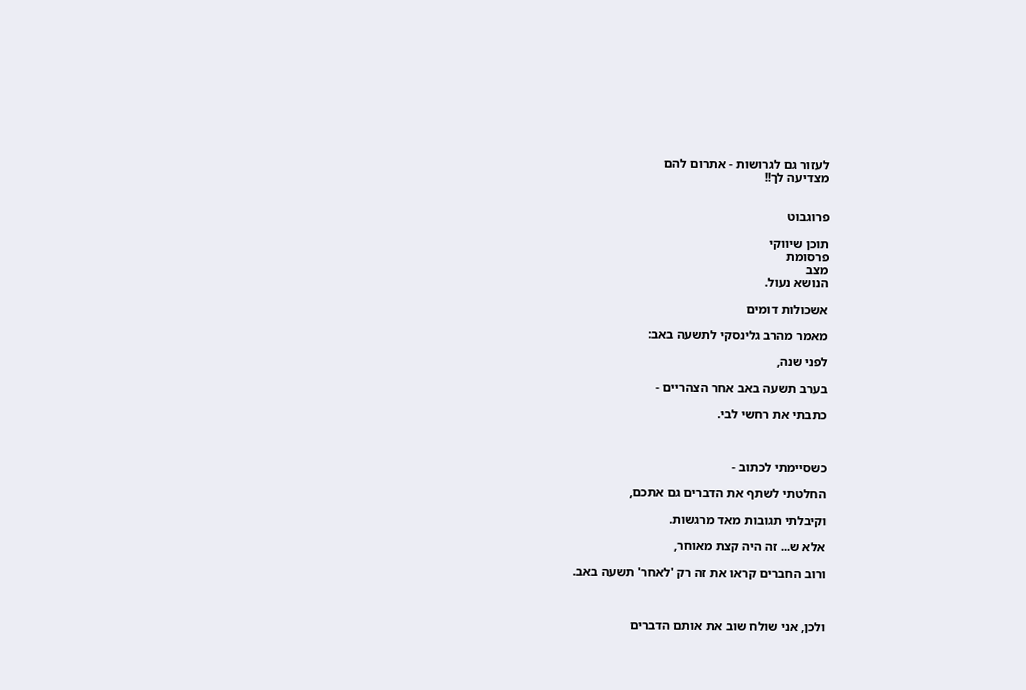לעזור גם לגרושות - אתרום להם
מצדיעה לך!!


פרוגבוט

תוכן שיווקי
פרסומת
מצב
הנושא נעול.

אשכולות דומים

מאמר מהרב גלינסקי לתשעה באב:

לפני שנה,

בערב תשעה באב אחר הצהריים -

כתבתי את רחשי לבי.



כשסיימתי לכתוב -

החלטתי לשתף את הדברים גם אתכם,

וקיבלתי תגובות מאד מרגשות.

אלא ש... זה היה קצת מאוחר,

ורוב החברים קראו את זה רק 'לאחר' תשעה באב.



ולכן, אני שולח שוב את אותם הדברים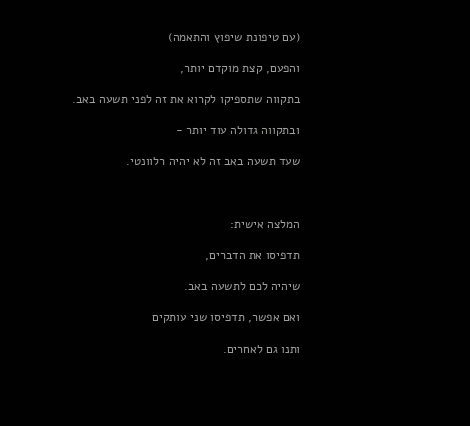(עם טיפונת שיפוץ והתאמה)

והפעם, קצת מוקדם יותר,

בתקווה שתספיקו לקרוא את זה לפני תשעה באב.

ובתקווה גדולה עוד יותר -

שעד תשעה באב זה לא יהיה רלוונטי.



המלצה אישית:

תדפיסו את הדברים,

שיהיה לכם לתשעה באב.

ואם אפשר, תדפיסו שני עותקים

ותנו גם לאחרים.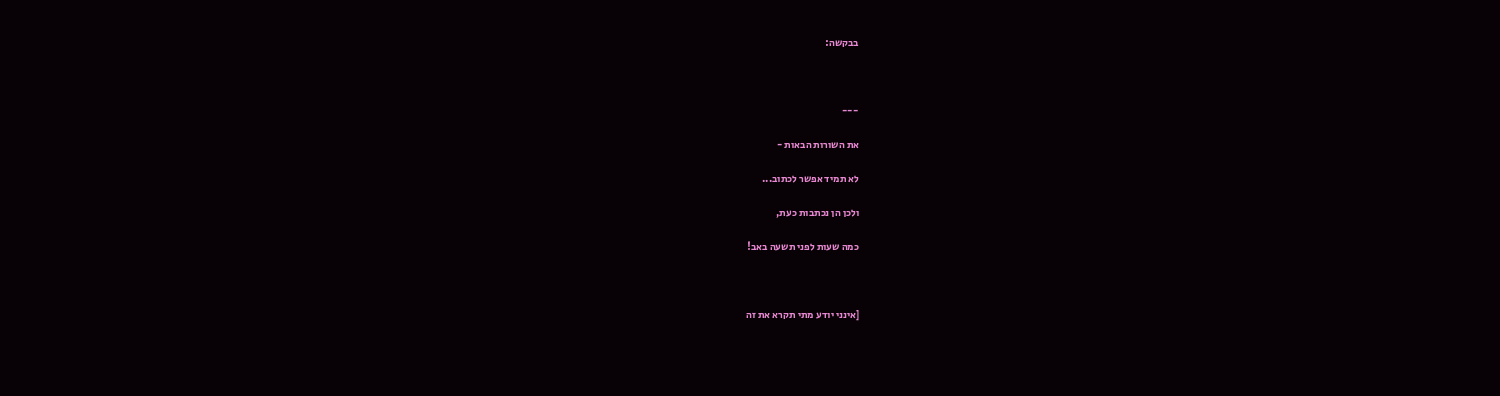בבקשה:



---

את השורות הבאות -

לא תמיד אפשר לכתוב...

ולכן הן נכתבות כעת,

כמה שעות לפני תשעה באב!



[אינני יודע מתי תקרא את זה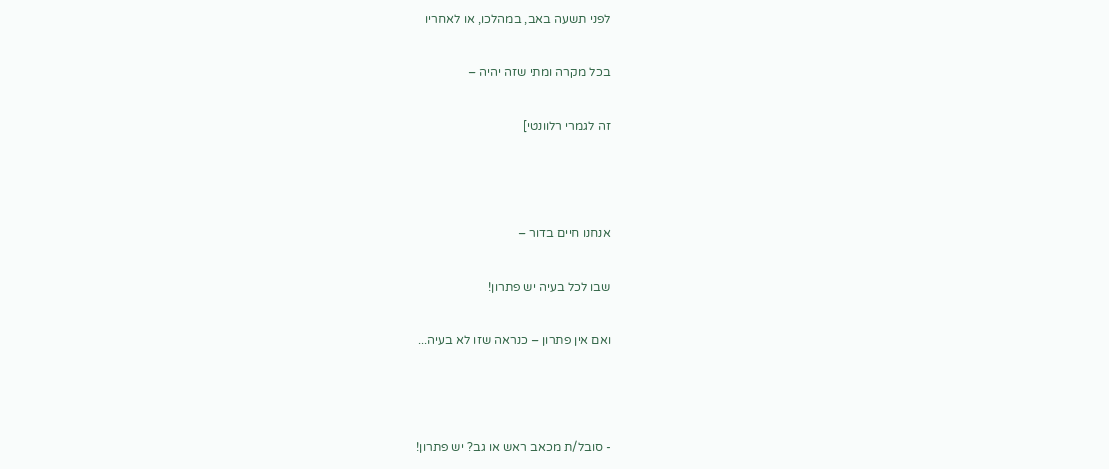לפני תשעה באב, במהלכו, או לאחריו

בכל מקרה ומתי שזה יהיה –

זה לגמרי רלוונטי]



אנחנו חיים בדור –

שבו לכל בעיה יש פתרון!

ואם אין פתרון – כנראה שזו לא בעיה...



- סובל/ת מכאב ראש או גב? יש פתרון!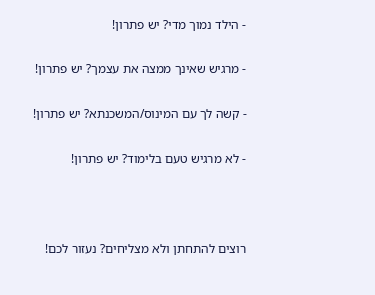- הילד נמוך מדי? יש פתרון!

- מרגיש שאינך ממצה את עצמך? יש פתרון!

- קשה לך עם המינוס/המשכנתא? יש פתרון!

- לא מרגיש טעם בלימוד? יש פתרון!



רוצים להתחתן ולא מצליחים? נעזור לכם!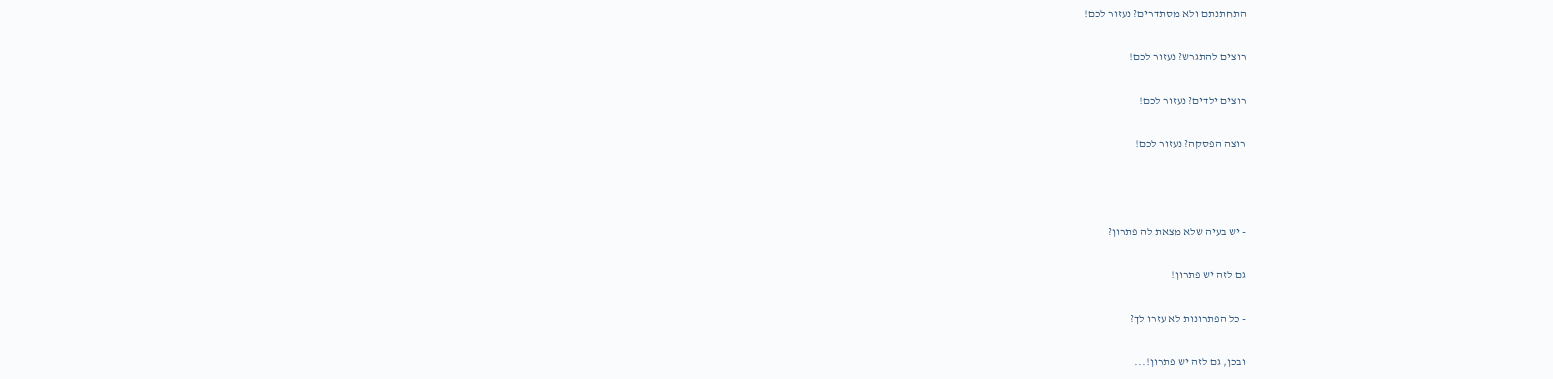התחתנתם ולא מסתדרים? נעזור לכם!

רוצים להתגרש? נעזור לכם!

רוצים ילדים? נעזור לכם!

רוצה הפסקה? נעזור לכם!



- יש בעיה שלא מצאת לה פתרון?

גם לזה יש פתרון!

- כל הפתרונות לא עזרו לך?

ובכן, גם לזה יש פתרון!...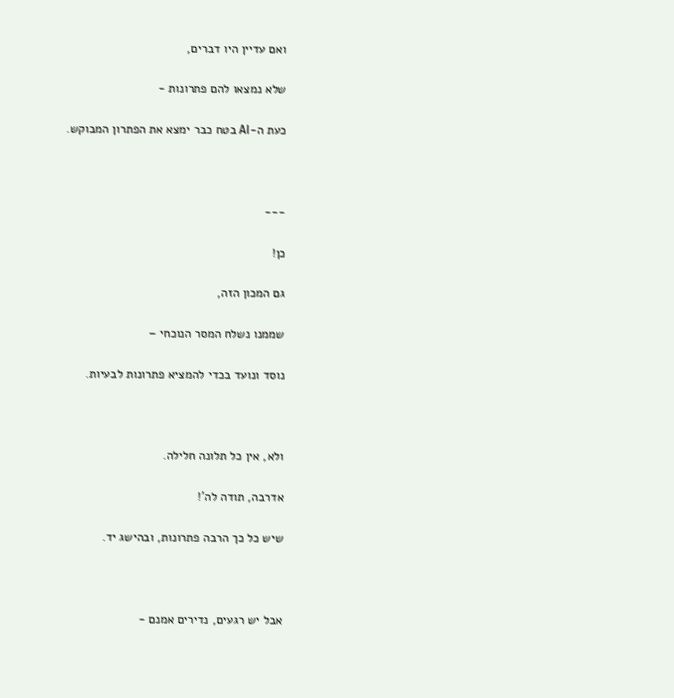ואם עדיין היו דברים,

שלא נמצאו להם פתרונות -

כעת ה-AI בטח כבר ימצא את הפתרון המבוקש.



---

כן!

גם המכון הזה,

שממנו נשלח המסר הנוכחי –

נוסד ונועד בכדי להמציא פתרונות לבעיות.



ולא, אין כל תלונה חלילה.

אדרבה, תודה לה'!

שיש כל כך הרבה פתרונות, ובהישג יד.



אבל יש רגעים, נדירים אמנם -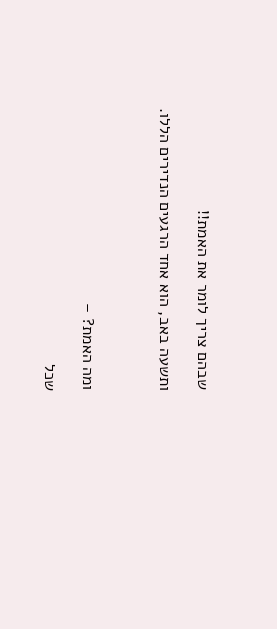שבהם צריך לומר את האמת!!

ותשעה באב, הוא אחד הרגעים הנדירים הללו.



ומה האמת? –

שכל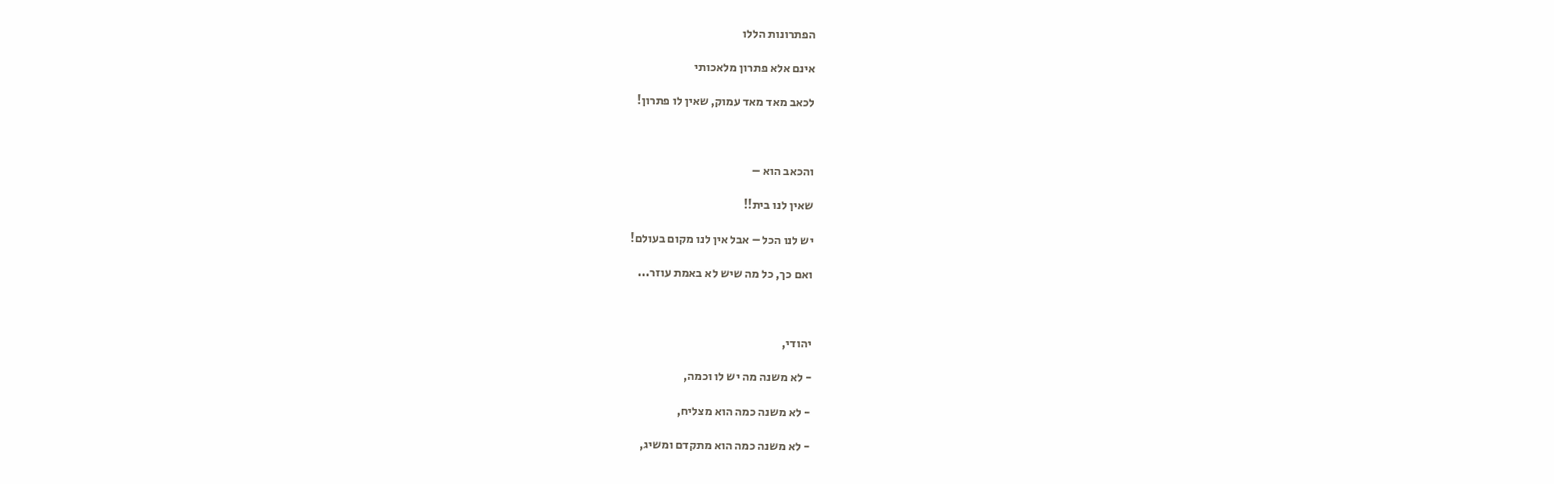הפתרונות הללו

אינם אלא פתרון מלאכותי

לכאב מאד מאד עמוק, שאין לו פתרון!



והכאב הוא –

שאין לנו בית!!

יש לנו הכל – אבל אין לנו מקום בעולם!

ואם כך, כל מה שיש לא באמת עוזר...



יהודי,

- לא משנה מה יש לו וכמה,

- לא משנה כמה הוא מצליח,

- לא משנה כמה הוא מתקדם ומשיג,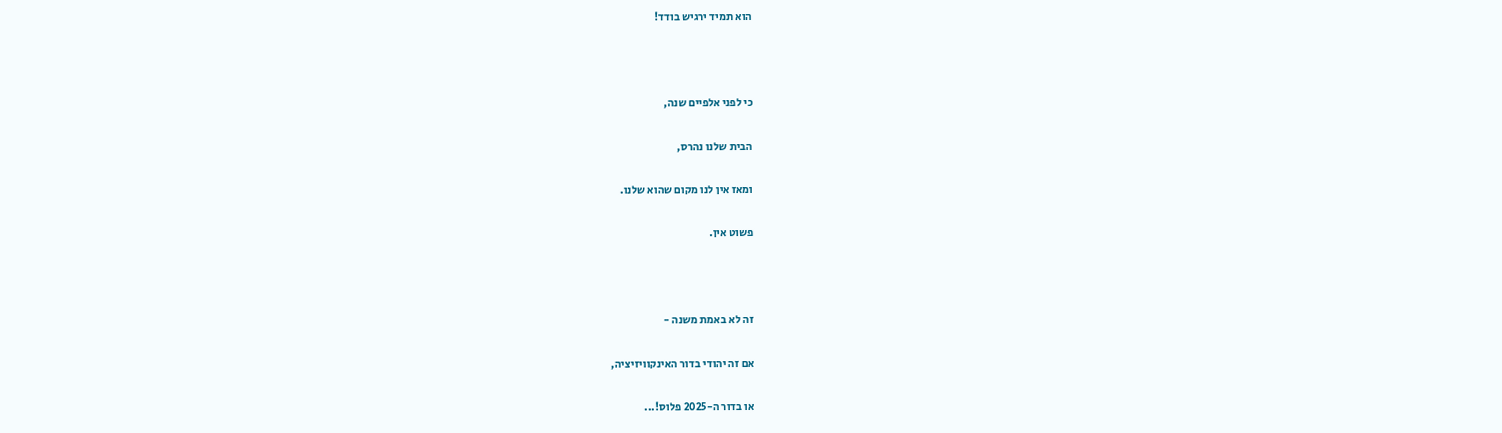הוא תמיד ירגיש בודד!



כי לפני אלפיים שנה,

הבית שלנו נהרס,

ומאז אין לנו מקום שהוא שלנו.

פשוט אין.



זה לא באמת משנה -

אם זה יהודי בדור האינקוויזיציה,

או בדור ה-2025 פלוס!...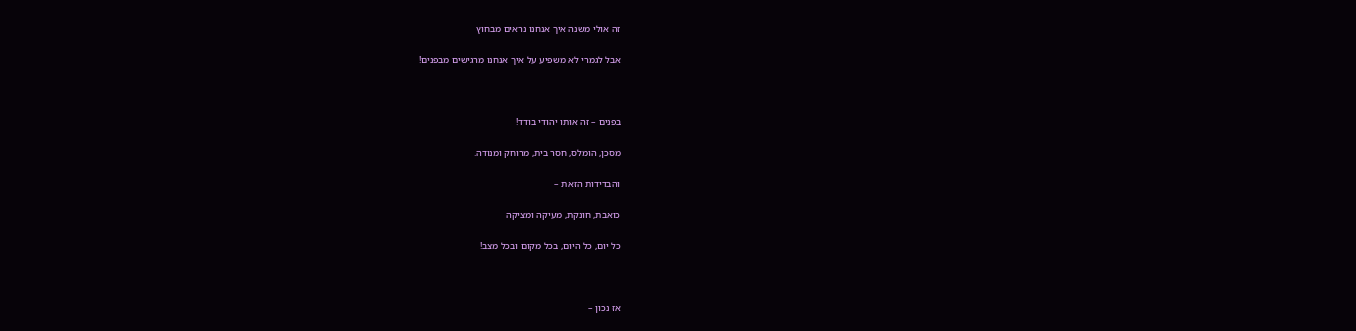זה אולי משנה איך אנחנו נראים מבחוץ

אבל לגמרי לא משפיע על איך אנחנו מרגישים מבפנים!



בפנים – זה אותו יהודי בודד!

מסכן, הומלס, חסר בית, מרוחק ומנודה.

והבדידות הזאת –

כואבת, חונקת, מעיקה ומציקה

כל יום, כל היום, בכל מקום ובכל מצב!



אז נכון –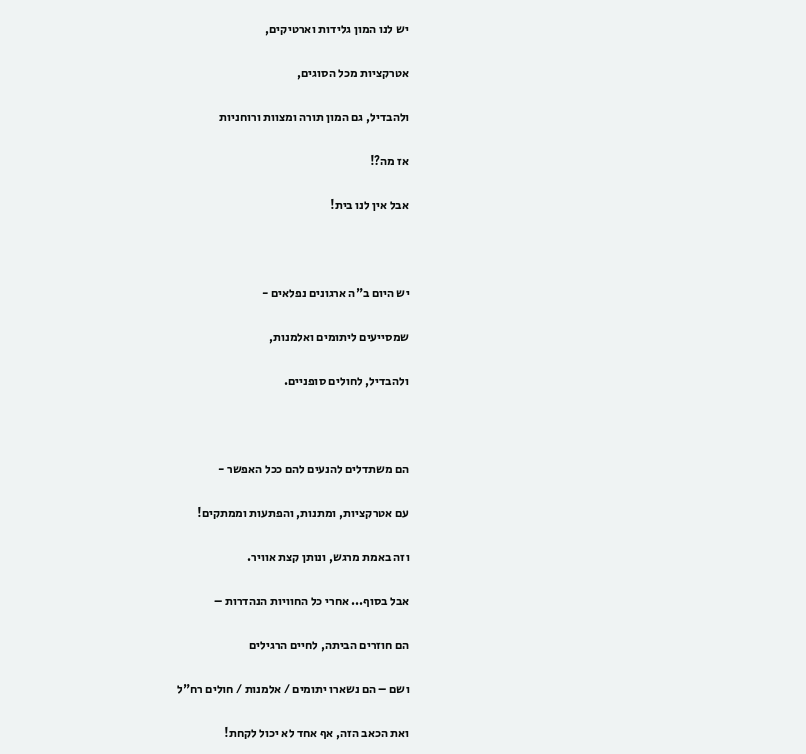יש לנו המון גלידות וארטיקים,

אטרקציות מכל הסוגים,

ולהבדיל, גם המון תורה ומצוות ורוחניות

אז מה?!

אבל אין לנו בית!



יש היום ב"ה ארגונים נפלאים -

שמסייעים ליתומים ואלמנות,

ולהבדיל, לחולים סופניים.



הם משתדלים להנעים להם ככל האפשר -

עם אטרקציות, ומתנות, והפתעות וממתקים!

וזה באמת מרגש, ונותן קצת אוויר.

אבל בסוף... אחרי כל החוויות הנהדרות –

הם חוזרים הביתה, לחיים הרגילים

ושם – הם נשארו יתומים / אלמנות / חולים רח"ל

ואת הכאב הזה, אף אחד לא יכול לקחת!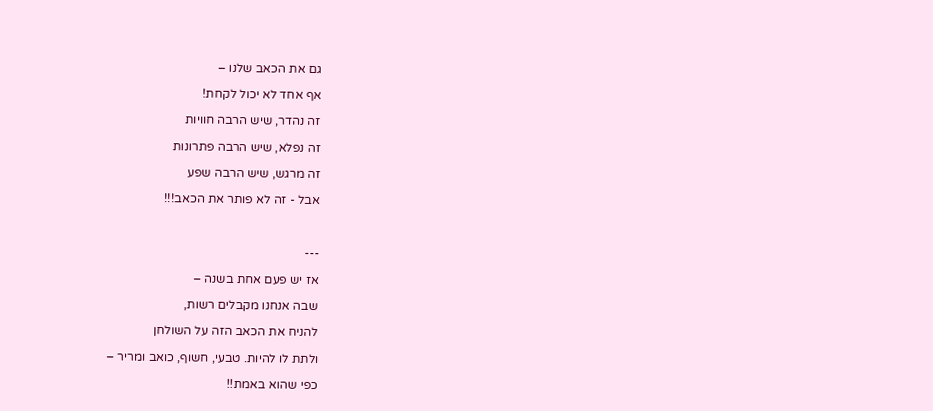גם את הכאב שלנו –

אף אחד לא יכול לקחת!

זה נהדר, שיש הרבה חוויות

זה נפלא, שיש הרבה פתרונות

זה מרגש, שיש הרבה שפע

אבל - זה לא פותר את הכאב!!!



---

אז יש פעם אחת בשנה –

שבה אנחנו מקבלים רשות,

להניח את הכאב הזה על השולחן

ולתת לו להיות. טבעי, חשוף, כואב ומריר –

כפי שהוא באמת!!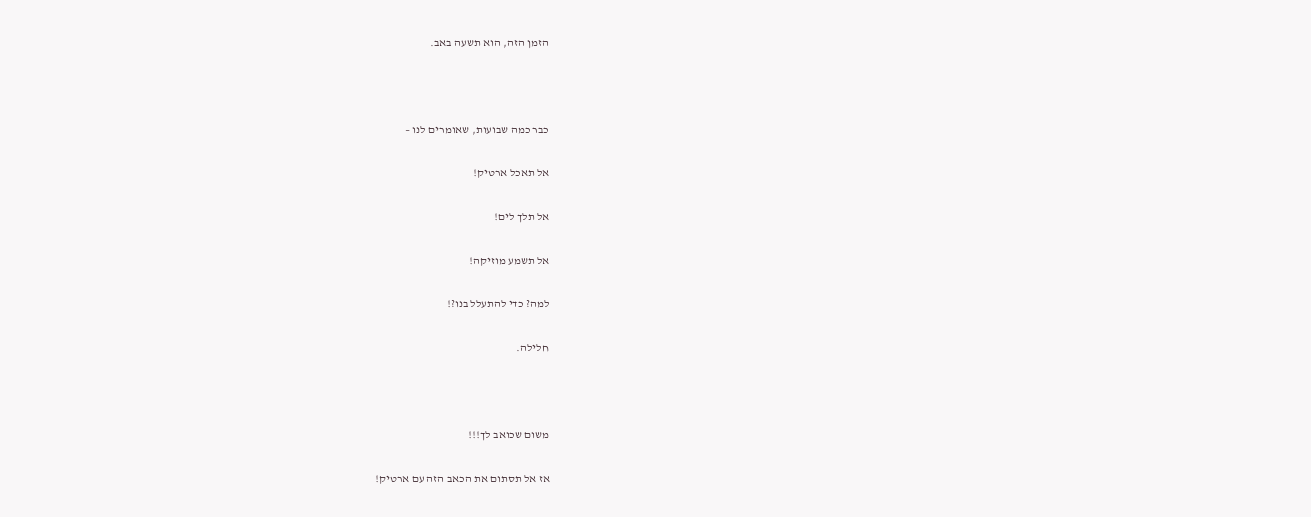הזמן הזה, הוא תשעה באב.



כבר כמה שבועות, שאומרים לנו –

אל תאכל ארטיק!

אל תלך לים!

אל תשמע מוזיקה!

למה? כדי להתעלל בנו?!

חלילה.



משום שכואב לך!!!

אז אל תסתום את הכאב הזה עם ארטיק!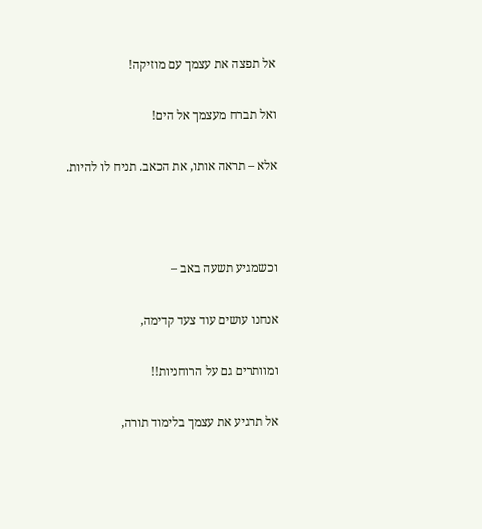אל תפצה את עצמך עם מוזיקה!

ואל תברח מעצמך אל הים!

אלא – תראה אותו, את הכאב. תניח לו להיות.



וכשמגיע תשעה באב –

אנחנו עושים עוד צעד קדימה,

ומוותרים גם על הרוחניות!!

אל תרגיע את עצמך בלימוד תורה,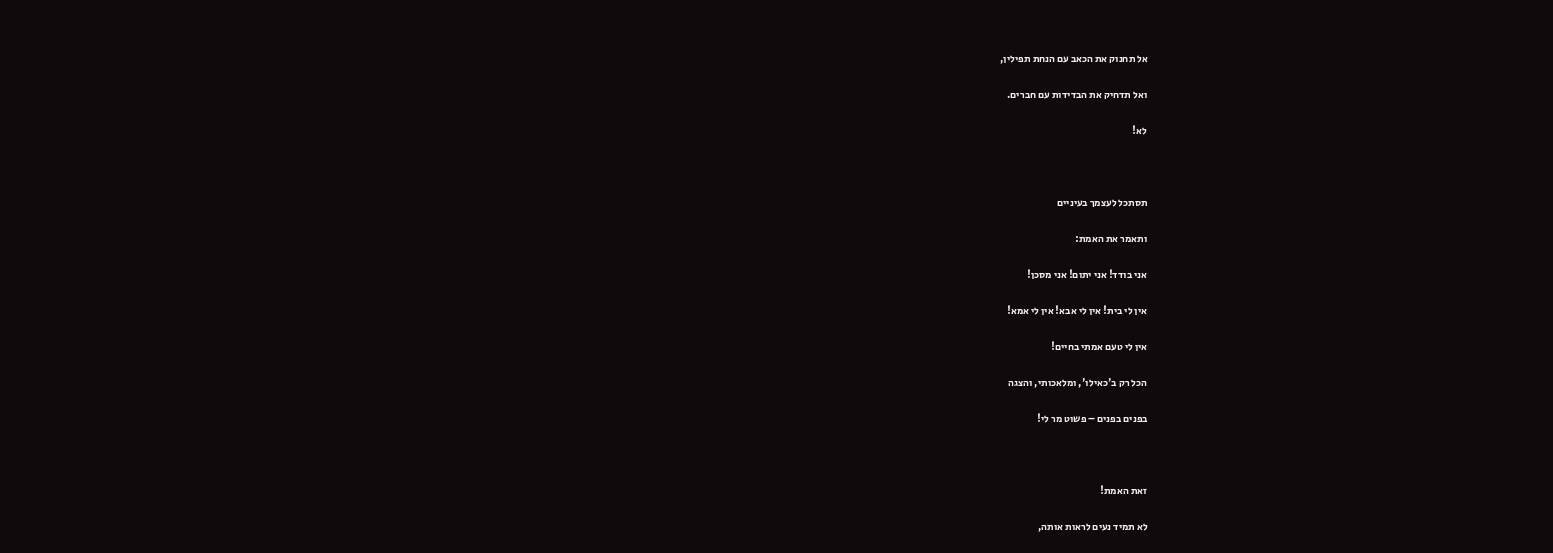אל תחנוק את הכאב עם הנחת תפילין,

ואל תדחיק את הבדידות עם חברים.

לא!



תסתכל לעצמך בעיניים

ותאמר את האמת:

אני בודד! אני יתום! אני מסכן!

אין לי בית! אין לי אבא! אין לי אמא!

אין לי טעם אמתי בחיים!

הכל רק ב'כאילו', ומלאכותי, והצגה

בפנים בפנים – פשוט מר לי!



זאת האמת!

לא תמיד נעים לראות אותה,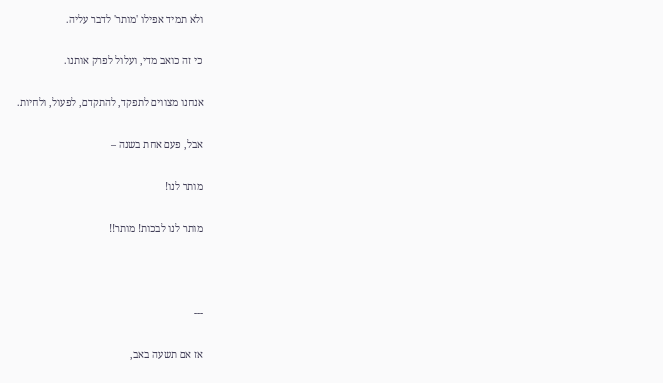ולא תמיד אפילו 'מותר' לדבר עליה.

כי זה כואב מדי, ועלול לפרק אותנו.

אנחנו מצווים לתפקד, להתקדם, לפעול, ולחיות.

אבל, פעם אחת בשנה –

מותר לנו!

מותר לנו לבכות! מותר!!



---

אז אם תשעה באב,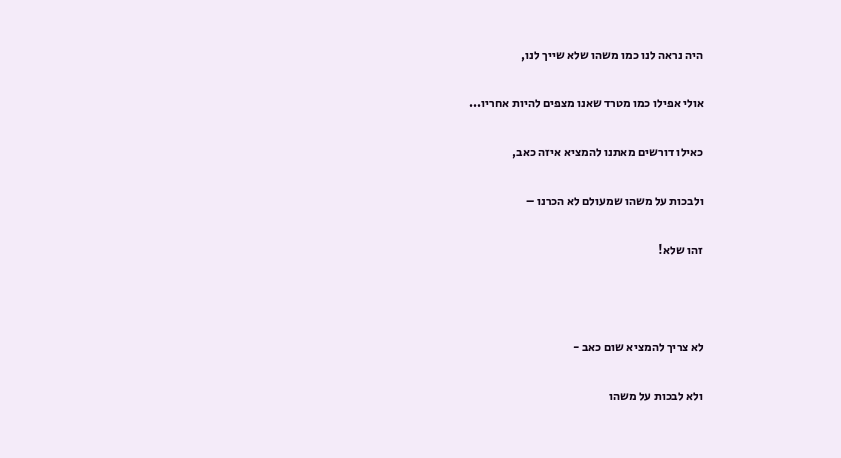היה נראה לנו כמו משהו שלא שייך לנו,

אולי אפילו כמו מטרד שאנו מצפים להיות אחריו...

כאילו דורשים מאתנו להמציא איזה כאב,

ולבכות על משהו שמעולם לא הכרנו –

זהו שלא!



לא צריך להמציא שום כאב -

ולא לבכות על משהו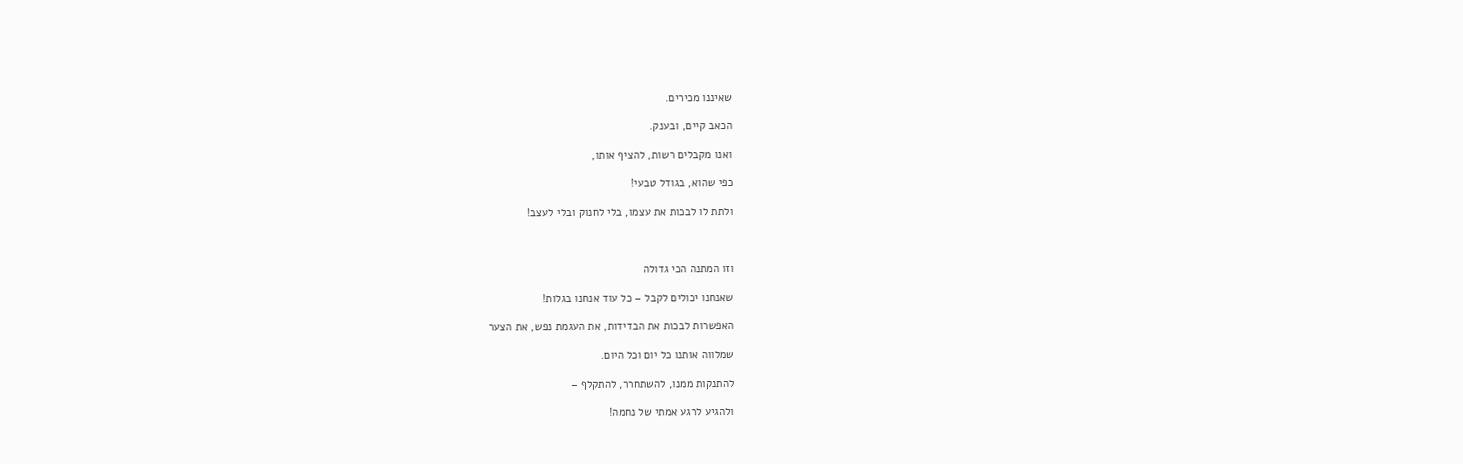שאיננו מכירים.

הכאב קיים, ובענק.

ואנו מקבלים רשות, להציף אותו,

כפי שהוא, בגודל טבעי!

ולתת לו לבכות את עצמו, בלי לחנוק ובלי לעצב!



וזו המתנה הכי גדולה

שאנחנו יכולים לקבל – כל עוד אנחנו בגלות!

האפשרות לבכות את הבדידות, את העגמת נפש, את הצער

שמלווה אותנו כל יום וכל היום.

להתנקות ממנו, להשתחרר, להתקלף –

ולהגיע לרגע אמתי של נחמה!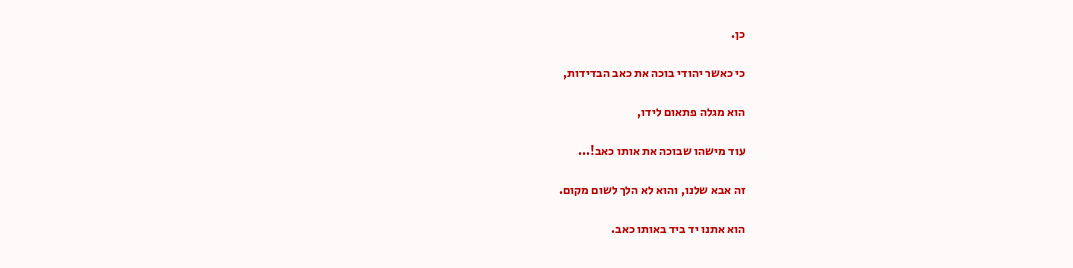כן.

כי כאשר יהודי בוכה את כאב הבדידות,

הוא מגלה פתאום לידו,

עוד מישהו שבוכה את אותו כאב!...

זה אבא שלנו, והוא לא הלך לשום מקום.

הוא אתנו יד ביד באותו כאב.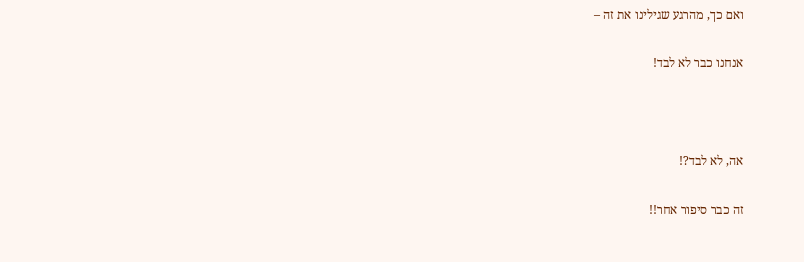ואם כך, מהרגע שגילינו את זה –

אנחנו כבר לא לבד!



אה, לא לבד?!

זה כבר סיפור אחר!!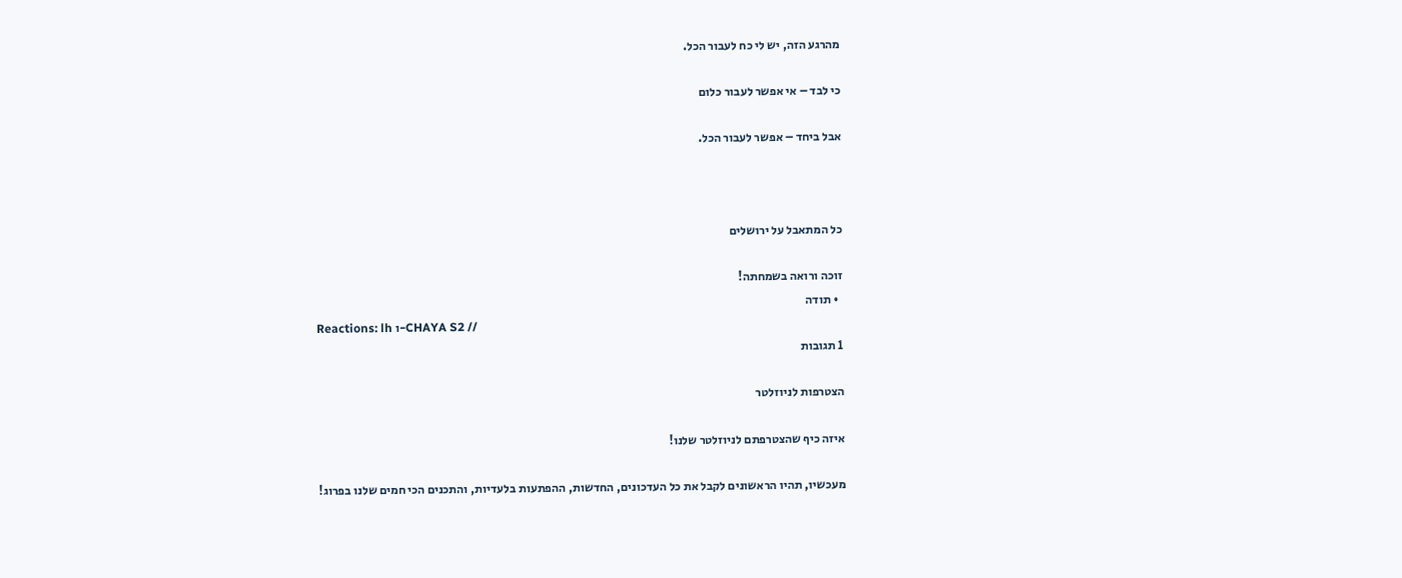מהרגע הזה, יש לי כח לעבור הכל.

כי לבד – אי אפשר לעבור כלום

אבל ביחד – אפשר לעבור הכל.



כל המתאבל על ירושלים

זוכה ורואה בשמחתה!
  • תודה
Reactions: lh ו-CHAYA S2 //
1 תגובות

הצטרפות לניוזלטר

איזה כיף שהצטרפתם לניוזלטר שלנו!

מעכשיו, תהיו הראשונים לקבל את כל העדכונים, החדשות, ההפתעות בלעדיות, והתכנים הכי חמים שלנו בפרוג!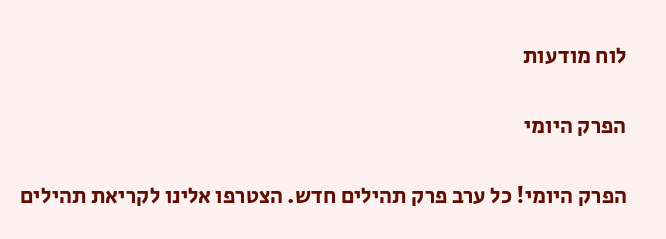לוח מודעות

הפרק היומי

הפרק היומי! כל ערב פרק תהילים חדש. הצטרפו אלינו לקריאת תהילים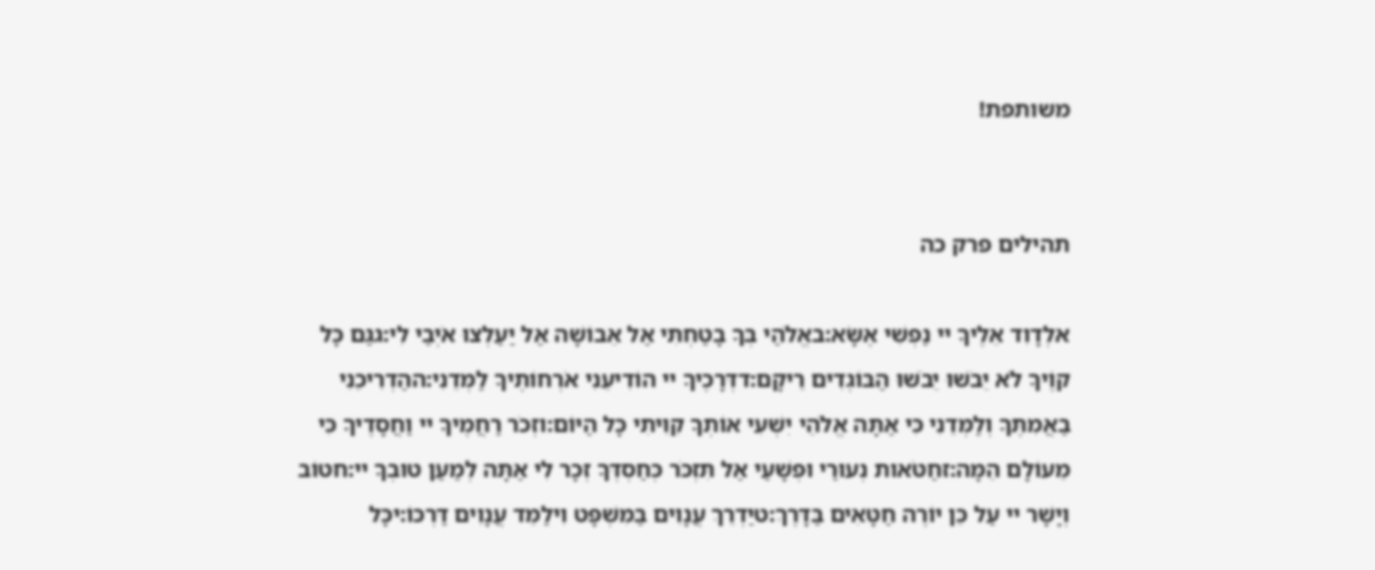משותפת!


תהילים פרק כה

אלְדָוִד אֵלֶיךָ יי נַפְשִׁי אֶשָּׂא:באֱלֹהַי בְּךָ בָטַחְתִּי אַל אֵבוֹשָׁה אַל יַעַלְצוּ אֹיְבַי לִי:גגַּם כָּל קוֶֹיךָ לֹא יֵבֹשׁוּ יֵבֹשׁוּ הַבּוֹגְדִים רֵיקָם:דדְּרָכֶיךָ יי הוֹדִיעֵנִי אֹרְחוֹתֶיךָ לַמְּדֵנִי:ההַדְרִיכֵנִי בַאֲמִתֶּךָ וְלַמְּדֵנִי כִּי אַתָּה אֱלֹהֵי יִשְׁעִי אוֹתְךָ קִוִּיתִי כָּל הַיּוֹם:וזְכֹר רַחֲמֶיךָ יי וַחֲסָדֶיךָ כִּי מֵעוֹלָם הֵמָּה:זחַטֹּאות נְעוּרַי וּפְשָׁעַי אַל תִּזְכֹּר כְּחַסְדְּךָ זְכָר לִי אַתָּה לְמַעַן טוּבְךָ יי:חטוֹב וְיָשָׁר יי עַל כֵּן יוֹרֶה חַטָּאִים בַּדָּרֶךְ:טיַדְרֵךְ עֲנָוִים בַּמִּשְׁפָּט וִילַמֵּד עֲנָוִים דַּרְכּוֹ:יכָּל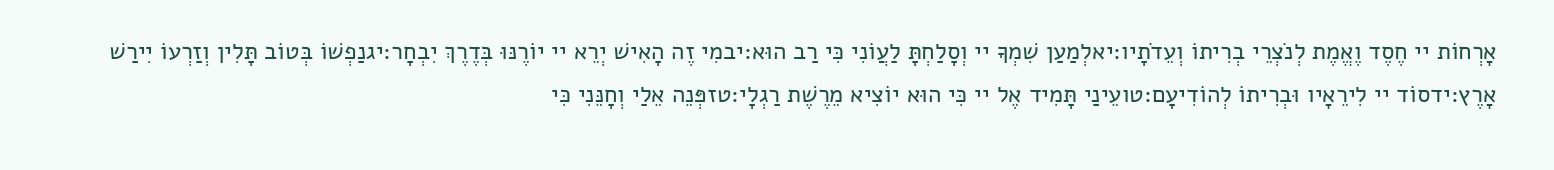אָרְחוֹת יי חֶסֶד וֶאֱמֶת לְנֹצְרֵי בְרִיתוֹ וְעֵדֹתָיו:יאלְמַעַן שִׁמְךָ יי וְסָלַחְתָּ לַעֲוֹנִי כִּי רַב הוּא:יבמִי זֶה הָאִישׁ יְרֵא יי יוֹרֶנּוּ בְּדֶרֶךְ יִבְחָר:יגנַפְשׁוֹ בְּטוֹב תָּלִין וְזַרְעוֹ יִירַשׁ אָרֶץ:ידסוֹד יי לִירֵאָיו וּבְרִיתוֹ לְהוֹדִיעָם:טועֵינַי תָּמִיד אֶל יי כִּי הוּא יוֹצִיא מֵרֶשֶׁת רַגְלָי:טזפְּנֵה אֵלַי וְחָנֵּנִי כִּי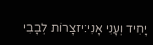יָחִיד וְעָנִי אָנִי:יזצָרוֹת לְבָבִי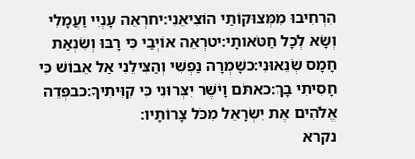הִרְחִיבוּ מִמְּצוּקוֹתַי הוֹצִיאֵנִי:יחרְאֵה עָנְיִי וַעֲמָלִי וְשָׂא לְכָל חַטֹּאותָי:יטרְאֵה אוֹיְבַי כִּי רָבּוּ וְשִׂנְאַת חָמָס שְׂנֵאוּנִי:כשָׁמְרָה נַפְשִׁי וְהַצִּילֵנִי אַל אֵבוֹשׁ כִּי חָסִיתִי בָךְ:כאתֹּם וָיֹשֶׁר יִצְּרוּנִי כִּי קִוִּיתִיךָ:כבפְּדֵה אֱלֹהִים אֶת יִשְׂרָאֵל מִכֹּל צָרוֹתָיו:
נקרא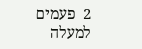2  פעמים
למעלה